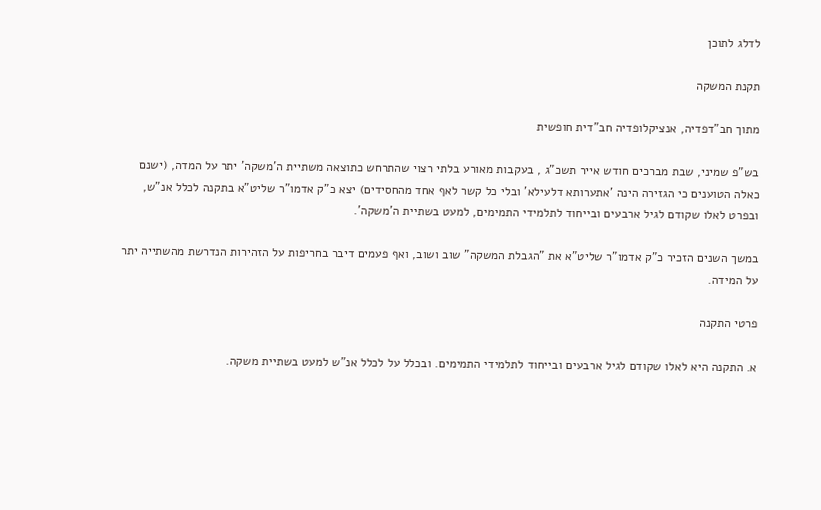לדלג לתוכן

תקנת המשקה

מתוך חב"דפדיה, אנציקלופדיה חב"דית חופשית

בש"פ שמיני, שבת מברכים חודש אייר תשכ"ג , בעקבות מאורע בלתי רצוי שהתרחש כתוצאה משתיית ה'משקה' יתר על המדה, (ישנם כאלה הטוענים כי הגזירה הינה 'אתערותא דלעילא' ובלי כל קשר לאף אחד מהחסידים) יצא כ"ק אדמו"ר שליט"א בתקנה לכלל אנ"ש, ובפרט לאלו שקודם לגיל ארבעים ובייחוד לתלמידי התמימים, למעט בשתיית ה'משקה'.

במשך השנים הזכיר כ"ק אדמו"ר שליט"א את "הגבלת המשקה" שוב ושוב, ואף פעמים דיבר בחריפות על הזהירות הנדרשת מהשתייה יתר על המידה.

פרטי התקנה

א. התקנה היא לאלו שקודם לגיל ארבעים ובייחוד לתלמידי התמימים. ובכלל על לכלל אנ"ש למעט בשתיית משקה.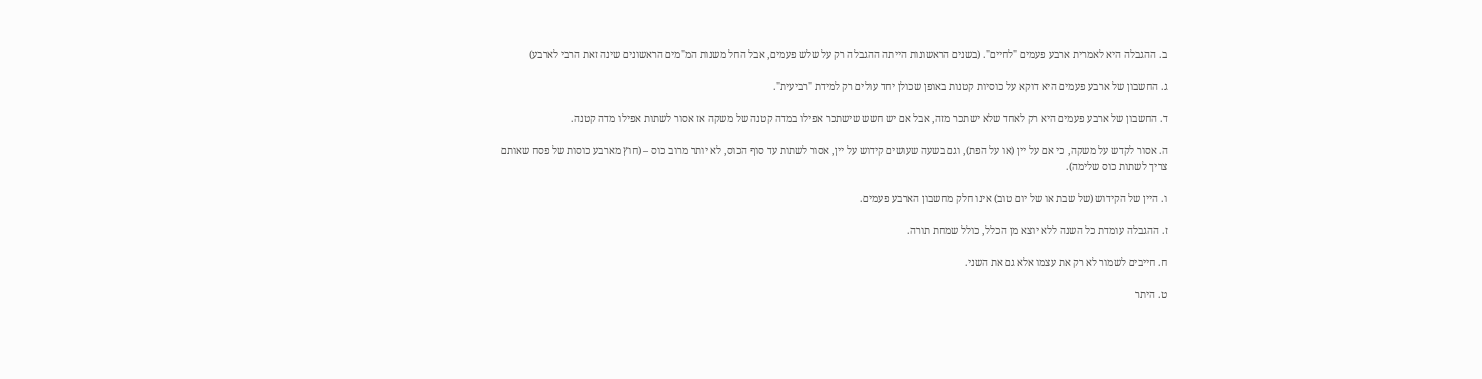ב. ההגבלה היא לאמרית ארבע פעמים "לחיים". (בשנים הראשונות הייתה ההגבלה רק על שלש פעמים, אבל החל משנות המ"מים הראשונים שינה זאת הרבי לארבע)

ג. החשבון של ארבע פעמים היא דוקא על כוסיות קטנות באופן שכולן יחד עולים רק למידת "רביעית".

ד. החשבון של ארבע פעמים היא רק לאחד שלא ישתכר מזה, אבל אם יש חשש שישתכר אפילו במדה קטנה של משקה אז אסור לשתות אפילו מדה קטנה.

ה. אסור לקדש על משקה, כי אם על יין (או על הפת), וגם בשעה שעושים קידוש על יין, אסור לשתות עד סוף הכוס, לא יותר מרוב כוס – (חוץ מארבע כוסות של פסח שאותם צריך לשתות כוס שלימה).

ו. היין של הקידוש (של שבת או של יום טוב) אינו חלק מחשבון הארבע פעמים.

ז. ההגבלה עומדת כל השנה ללא יוצא מן הכלל, כולל שמחת תורה.

ח. חייבים לשמור לא רק את עצמו אלא גם את השני.

ט. היתר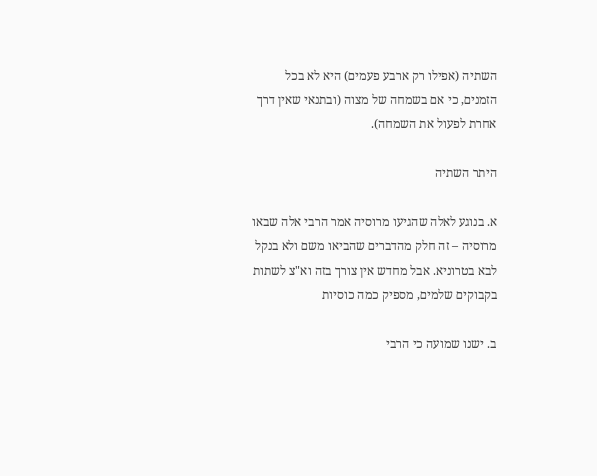השתיה (אפילו רק ארבע פעמים) היא לא בכל הזמנים, כי אם בשמחה של מצוה (ובתנאי שאין דרך אחרת לפעול את השמחה).

היתר השתיה

א. בנוגע לאלה שהגיעו מרוסיה אמר הרבי אלה שבאו מרוסיה – זה חלק מהדברים שהביאו משם ולא בנקל לבא בטרוניא. אבל מחדש אין צורך בזה וא"צ לשתות בקבוקים שלמים, מספיק כמה כוסיות

ב. ישנו שמועה כי הרבי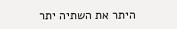היתר את השתיה יתר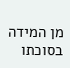מן המידה בסוכתו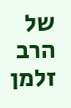של הרב זלמן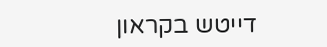דייטש בקראון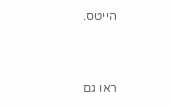הייטס.


ראו גם